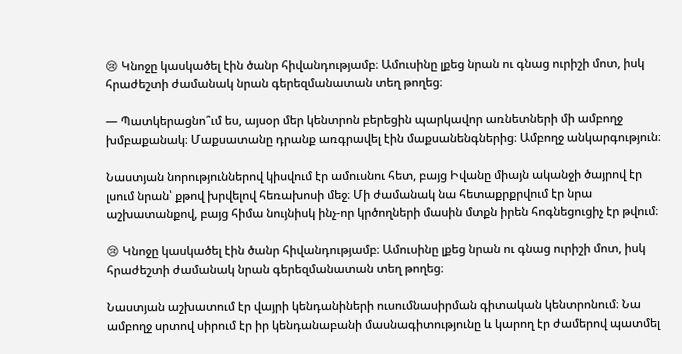😢 Կնոջը կասկածել էին ծանր հիվանդությամբ։ Ամուսինը լքեց նրան ու գնաց ուրիշի մոտ, իսկ հրաժեշտի ժամանակ նրան գերեզմանատան տեղ թողեց։

— Պատկերացնո՞ւմ ես, այսօր մեր կենտրոն բերեցին պարկավոր առնետների մի ամբողջ խմբաքանակ։ Մաքսատանը դրանք առգրավել էին մաքսանենգներից։ Ամբողջ անկարգություն։

Նաստյան նորություններով կիսվում էր ամուսնու հետ, բայց Իվանը միայն ականջի ծայրով էր լսում նրան՝ քթով խրվելով հեռախոսի մեջ։ Մի ժամանակ նա հետաքրքրվում էր նրա աշխատանքով, բայց հիմա նույնիսկ ինչ-որ կրծողների մասին մտքն իրեն հոգնեցուցիչ էր թվում։

😢 Կնոջը կասկածել էին ծանր հիվանդությամբ։ Ամուսինը լքեց նրան ու գնաց ուրիշի մոտ, իսկ հրաժեշտի ժամանակ նրան գերեզմանատան տեղ թողեց։

Նաստյան աշխատում էր վայրի կենդանիների ուսումնասիրման գիտական կենտրոնում։ Նա ամբողջ սրտով սիրում էր իր կենդանաբանի մասնագիտությունը և կարող էր ժամերով պատմել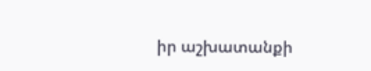իր աշխատանքի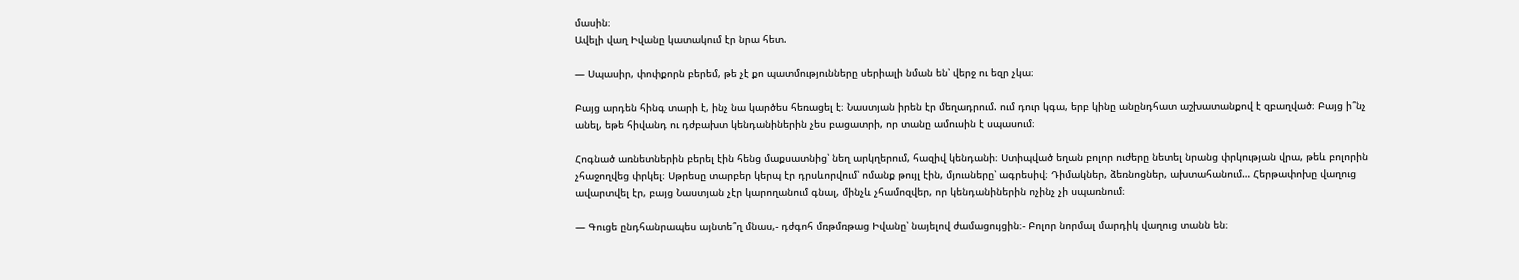մասին։
Ավելի վաղ Իվանը կատակում էր նրա հետ.

— Սպասիր, փոփքորն բերեմ, թե չէ քո պատմությունները սերիալի նման են՝ վերջ ու եզր չկա։

Բայց արդեն հինգ տարի է, ինչ նա կարծես հեռացել է։ Նաստյան իրեն էր մեղադրում. ում դուր կգա, երբ կինը անընդհատ աշխատանքով է զբաղված։ Բայց ի՞նչ անել, եթե հիվանդ ու դժբախտ կենդանիներին չես բացատրի, որ տանը ամուսին է սպասում։

Հոգնած առնետներին բերել էին հենց մաքսատնից՝ նեղ արկղերում, հազիվ կենդանի։ Ստիպված եղան բոլոր ուժերը նետել նրանց փրկության վրա, թեև բոլորին չհաջողվեց փրկել։ Սթրեսը տարբեր կերպ էր դրսևորվում՝ ոմանք թույլ էին, մյուսները՝ ագրեսիվ։ Դիմակներ, ձեռնոցներ, ախտահանում… Հերթափոխը վաղուց ավարտվել էր, բայց Նաստյան չէր կարողանում գնալ, մինչև չհամոզվեր, որ կենդանիներին ոչինչ չի սպառնում։

— Գուցե ընդհանրապես այնտե՞ղ մնաս,- դժգոհ մռթմռթաց Իվանը՝ նայելով ժամացույցին։- Բոլոր նորմալ մարդիկ վաղուց տանն են։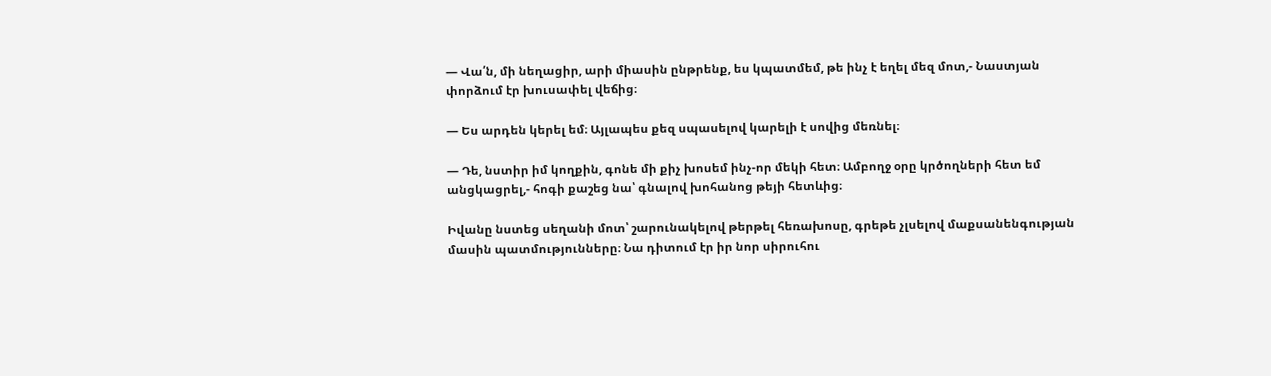— Վա՛ն, մի նեղացիր, արի միասին ընթրենք, ես կպատմեմ, թե ինչ է եղել մեզ մոտ,- Նաստյան փորձում էր խուսափել վեճից։

— Ես արդեն կերել եմ։ Այլապես քեզ սպասելով կարելի է սովից մեռնել։

— Դե, նստիր իմ կողքին, գոնե մի քիչ խոսեմ ինչ-որ մեկի հետ։ Ամբողջ օրը կրծողների հետ եմ անցկացրել,- հոգի քաշեց նա՝ գնալով խոհանոց թեյի հետևից։

Իվանը նստեց սեղանի մոտ՝ շարունակելով թերթել հեռախոսը, գրեթե չլսելով մաքսանենգության մասին պատմությունները։ Նա դիտում էր իր նոր սիրուհու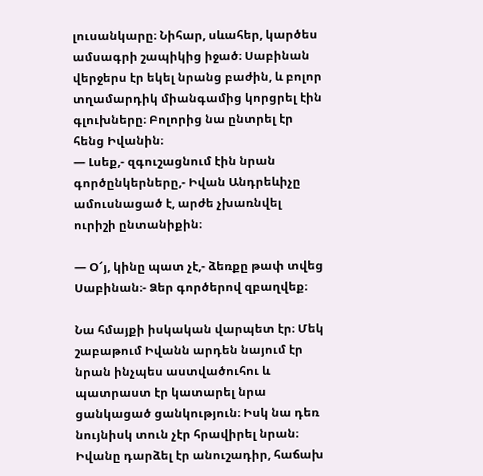լուսանկարը։ Նիհար, սևահեր, կարծես ամսագրի շապիկից իջած։ Սաբինան վերջերս էր եկել նրանց բաժին, և բոլոր տղամարդիկ միանգամից կորցրել էին գլուխները։ Բոլորից նա ընտրել էր հենց Իվանին։
— Լսեք,- զգուշացնում էին նրան գործընկերները,- Իվան Անդրեևիչը ամուսնացած է, արժե չխառնվել ուրիշի ընտանիքին։

— Օ՜յ, կինը պատ չէ,- ձեռքը թափ տվեց Սաբինան։- Ձեր գործերով զբաղվեք։

Նա հմայքի իսկական վարպետ էր։ Մեկ շաբաթում Իվանն արդեն նայում էր նրան ինչպես աստվածուհու և պատրաստ էր կատարել նրա ցանկացած ցանկություն։ Իսկ նա դեռ նույնիսկ տուն չէր հրավիրել նրան։ Իվանը դարձել էր անուշադիր, հաճախ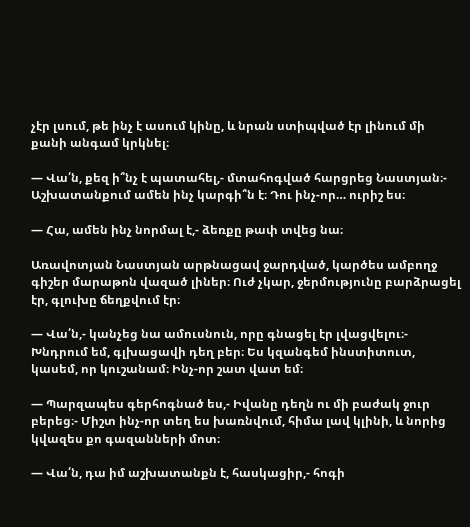չէր լսում, թե ինչ է ասում կինը, և նրան ստիպված էր լինում մի քանի անգամ կրկնել։

— Վա՛ն, քեզ ի՞նչ է պատահել,- մտահոգված հարցրեց Նաստյան։- Աշխատանքում ամեն ինչ կարգի՞ն է։ Դու ինչ-որ… ուրիշ ես։

— Հա, ամեն ինչ նորմալ է,- ձեռքը թափ տվեց նա։

Առավոտյան Նաստյան արթնացավ ջարդված, կարծես ամբողջ գիշեր մարաթոն վազած լիներ։ Ուժ չկար, ջերմությունը բարձրացել էր, գլուխը ճեղքվում էր։

— Վա՛ն,- կանչեց նա ամուսնուն, որը գնացել էր լվացվելու։- Խնդրում եմ, գլխացավի դեղ բեր։ Ես կզանգեմ ինստիտուտ, կասեմ, որ կուշանամ։ Ինչ-որ շատ վատ եմ։

— Պարզապես գերհոգնած ես,- Իվանը դեղն ու մի բաժակ ջուր բերեց։- Միշտ ինչ-որ տեղ ես խառնվում, հիմա լավ կլինի, և նորից կվազես քո գազանների մոտ։

— Վա՛ն, դա իմ աշխատանքն է, հասկացիր,- հոգի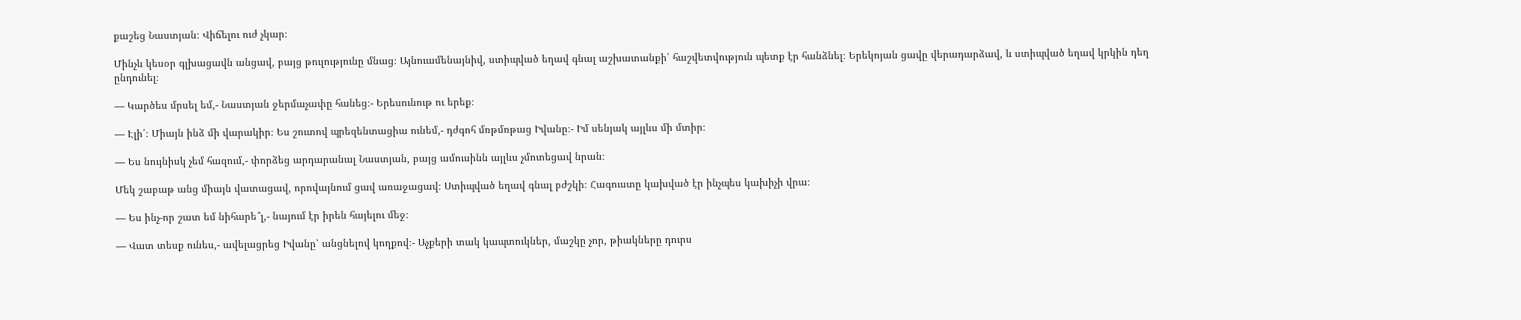քաշեց Նաստյան։ Վիճելու ուժ չկար։

Մինչև կեսօր գլխացավն անցավ, բայց թուլությունը մնաց։ Այնուամենայնիվ, ստիպված եղավ գնալ աշխատանքի՝ հաշվետվություն պետք էր հանձնել։ Երեկոյան ցավը վերադարձավ, և ստիպված եղավ կրկին դեղ ընդունել։

— Կարծես մրսել եմ,- Նաստյան ջերմաչափը հանեց։- Երեսունութ ու երեք։

— Էլի՛։ Միայն ինձ մի վարակիր։ Ես շուտով պրեզենտացիա ունեմ,- դժգոհ մռթմռթաց Իվանը։- Իմ սենյակ այլևս մի մտիր։

— Ես նույնիսկ չեմ հազում,- փորձեց արդարանալ Նաստյան, բայց ամուսինն այլևս չմոտեցավ նրան։

Մեկ շաբաթ անց միայն վատացավ, որովայնում ցավ առաջացավ։ Ստիպված եղավ գնալ բժշկի։ Հագուստը կախված էր ինչպես կախիչի վրա։

— Ես ինչ-որ շատ եմ նիհարե՞լ,- նայում էր իրեն հայելու մեջ։

— Վատ տեսք ունես,- ավելացրեց Իվանը՝ անցնելով կողքով։- Աչքերի տակ կապտուկներ, մաշկը չոր, թիակները դուրս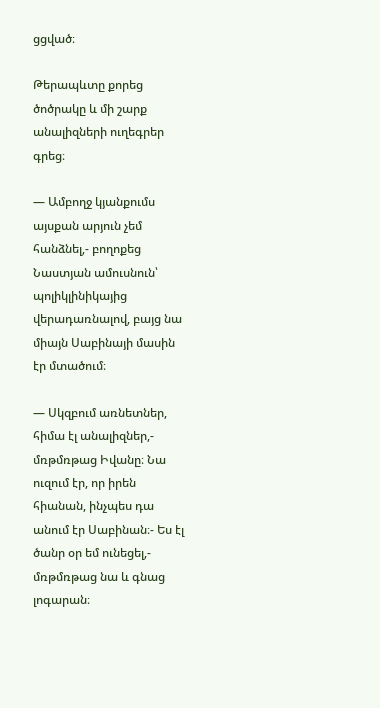ցցված։

Թերապևտը քորեց ծոծրակը և մի շարք անալիզների ուղեգրեր գրեց։

— Ամբողջ կյանքումս այսքան արյուն չեմ հանձնել,- բողոքեց Նաստյան ամուսնուն՝ պոլիկլինիկայից վերադառնալով, բայց նա միայն Սաբինայի մասին էր մտածում։

— Սկզբում առնետներ, հիմա էլ անալիզներ,- մռթմռթաց Իվանը։ Նա ուզում էր, որ իրեն հիանան, ինչպես դա անում էր Սաբինան։- Ես էլ ծանր օր եմ ունեցել,- մռթմռթաց նա և գնաց լոգարան։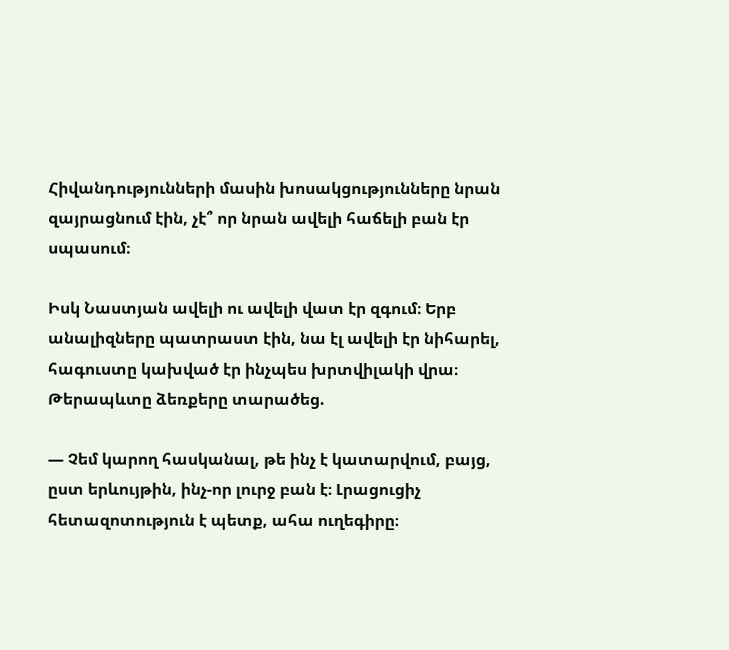Հիվանդությունների մասին խոսակցությունները նրան զայրացնում էին, չէ՞ որ նրան ավելի հաճելի բան էր սպասում։

Իսկ Նաստյան ավելի ու ավելի վատ էր զգում։ Երբ անալիզները պատրաստ էին, նա էլ ավելի էր նիհարել, հագուստը կախված էր ինչպես խրտվիլակի վրա։ Թերապևտը ձեռքերը տարածեց.

— Չեմ կարող հասկանալ, թե ինչ է կատարվում, բայց, ըստ երևույթին, ինչ-որ լուրջ բան է։ Լրացուցիչ հետազոտություն է պետք, ահա ուղեգիրը։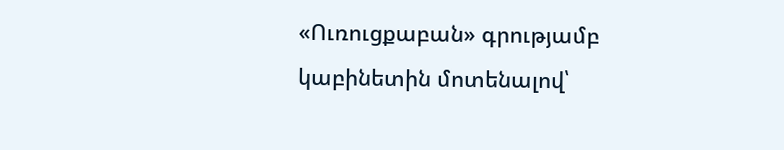«Ուռուցքաբան» գրությամբ կաբինետին մոտենալով՝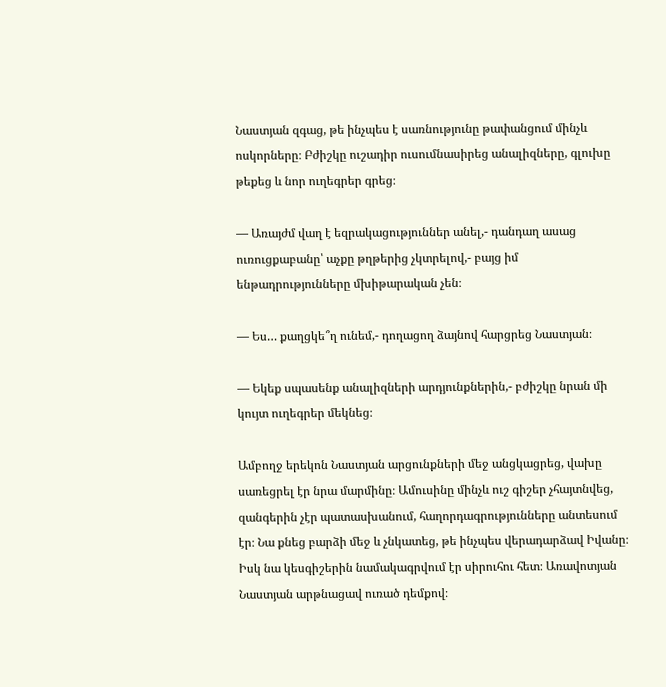Նաստյան զգաց, թե ինչպես է սառնությունը թափանցում մինչև ոսկորները։ Բժիշկը ուշադիր ուսումնասիրեց անալիզները, գլուխը թեքեց և նոր ուղեգրեր գրեց։

— Առայժմ վաղ է եզրակացություններ անել,- դանդաղ ասաց ուռուցքաբանը՝ աչքը թղթերից չկտրելով,- բայց իմ ենթադրությունները մխիթարական չեն։

— Ես… քաղցկե՞ղ ունեմ,- դողացող ձայնով հարցրեց Նաստյան։

— Եկեք սպասենք անալիզների արդյունքներին,- բժիշկը նրան մի կույտ ուղեգրեր մեկնեց։

Ամբողջ երեկոն Նաստյան արցունքների մեջ անցկացրեց, վախը սառեցրել էր նրա մարմինը։ Ամուսինը մինչև ուշ գիշեր չհայտնվեց, զանգերին չէր պատասխանում, հաղորդագրությունները անտեսում էր։ Նա քնեց բարձի մեջ և չնկատեց, թե ինչպես վերադարձավ Իվանը։ Իսկ նա կեսգիշերին նամակագրվում էր սիրուհու հետ։ Առավոտյան Նաստյան արթնացավ ուռած դեմքով։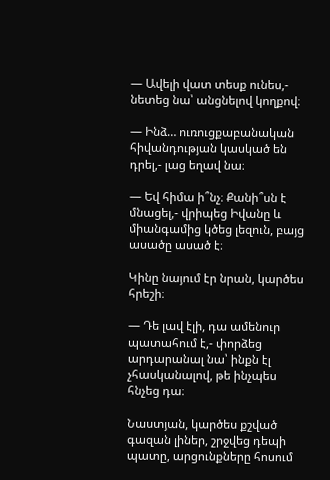— Ավելի վատ տեսք ունես,- նետեց նա՝ անցնելով կողքով։

— Ինձ… ուռուցքաբանական հիվանդության կասկած են դրել,- լաց եղավ նա։

— Եվ հիմա ի՞նչ։ Քանի՞սն է մնացել,- վրիպեց Իվանը և միանգամից կծեց լեզուն, բայց ասածը ասած է։

Կինը նայում էր նրան, կարծես հրեշի։

— Դե լավ էլի, դա ամենուր պատահում է,- փորձեց արդարանալ նա՝ ինքն էլ չհասկանալով, թե ինչպես հնչեց դա։

Նաստյան, կարծես քշված գազան լիներ, շրջվեց դեպի պատը, արցունքները հոսում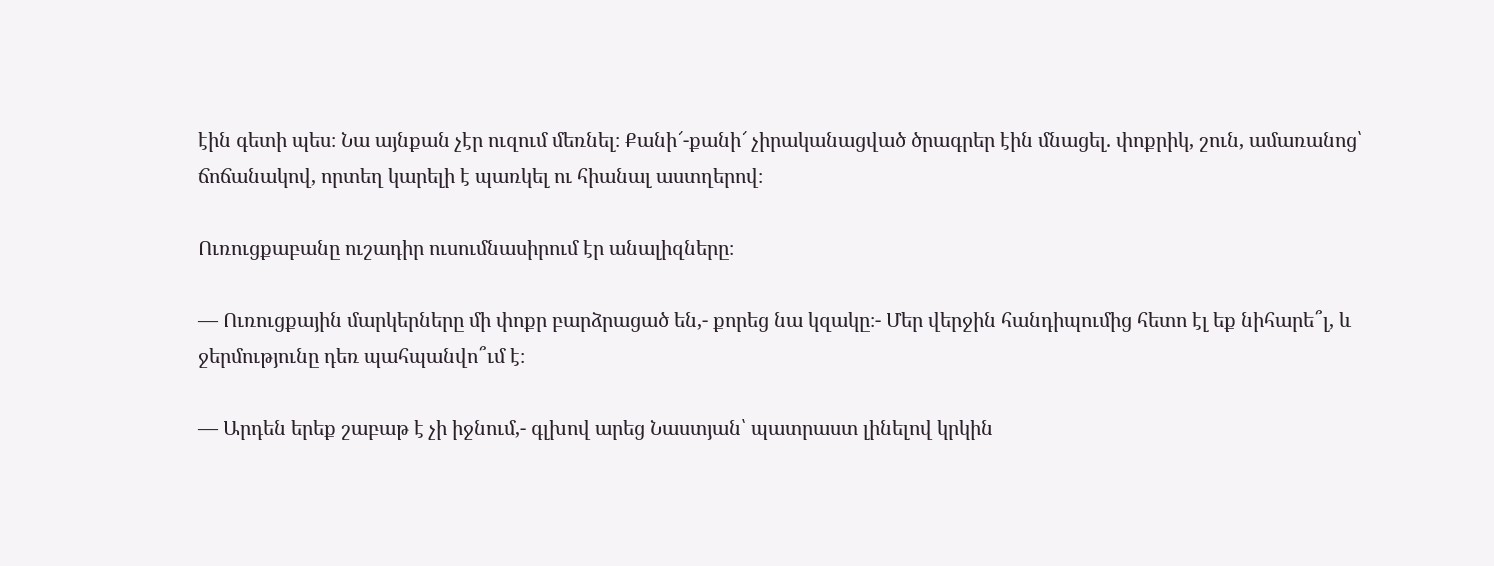էին գետի պես։ Նա այնքան չէր ուզում մեռնել։ Քանի՜-քանի՜ չիրականացված ծրագրեր էին մնացել. փոքրիկ, շուն, ամառանոց՝ ճոճանակով, որտեղ կարելի է պառկել ու հիանալ աստղերով։

Ուռուցքաբանը ուշադիր ուսումնասիրում էր անալիզները։

— Ուռուցքային մարկերները մի փոքր բարձրացած են,- քորեց նա կզակը։- Մեր վերջին հանդիպումից հետո էլ եք նիհարե՞լ, և ջերմությունը դեռ պահպանվո՞ւմ է։

— Արդեն երեք շաբաթ է չի իջնում,- գլխով արեց Նաստյան՝ պատրաստ լինելով կրկին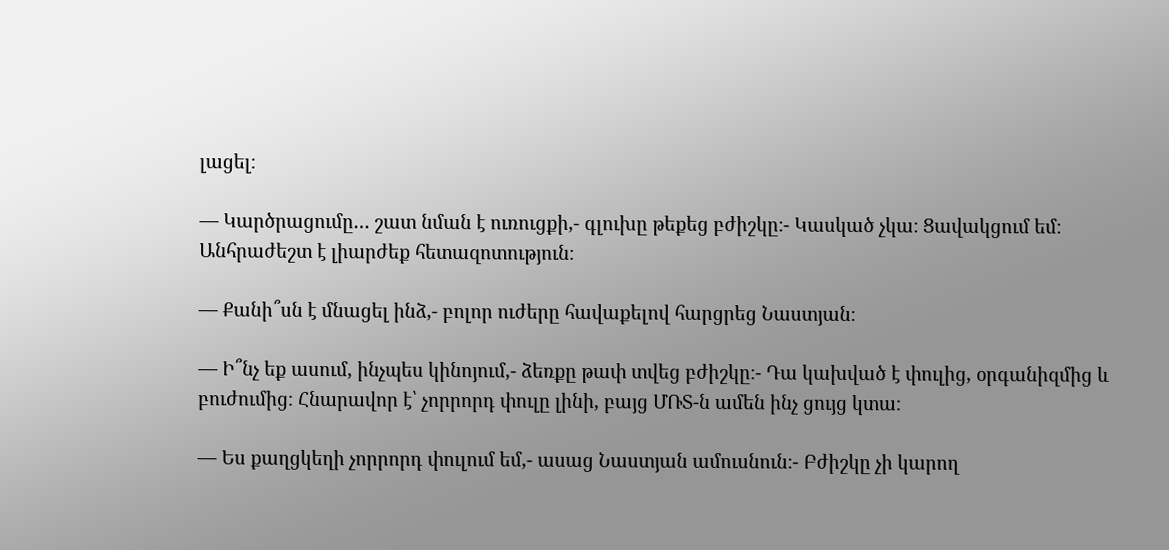լացել։

— Կարծրացումը… շատ նման է ուռուցքի,- գլուխը թեքեց բժիշկը։- Կասկած չկա։ Ցավակցում եմ։ Անհրաժեշտ է լիարժեք հետազոտություն։

— Քանի՞սն է մնացել ինձ,- բոլոր ուժերը հավաքելով հարցրեց Նաստյան։

— Ի՞նչ եք ասում, ինչպես կինոյում,- ձեռքը թափ տվեց բժիշկը։- Դա կախված է փուլից, օրգանիզմից և բուժումից։ Հնարավոր է՝ չորրորդ փուլը լինի, բայց ՄՌՏ-ն ամեն ինչ ցույց կտա։

— Ես քաղցկեղի չորրորդ փուլում եմ,- ասաց Նաստյան ամուսնուն։- Բժիշկը չի կարող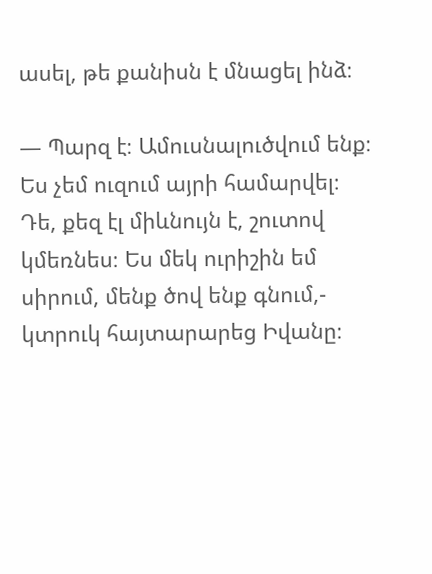ասել, թե քանիսն է մնացել ինձ։

— Պարզ է։ Ամուսնալուծվում ենք։ Ես չեմ ուզում այրի համարվել։ Դե, քեզ էլ միևնույն է, շուտով կմեռնես։ Ես մեկ ուրիշին եմ սիրում, մենք ծով ենք գնում,- կտրուկ հայտարարեց Իվանը։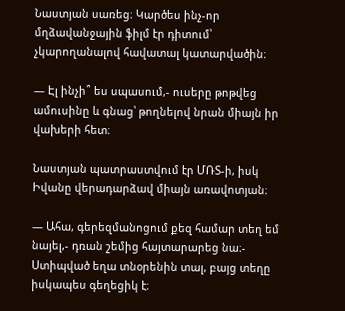Նաստյան սառեց։ Կարծես ինչ-որ մղձավանջային ֆիլմ էր դիտում՝ չկարողանալով հավատալ կատարվածին։

— Էլ ինչի՞ ես սպասում,- ուսերը թոթվեց ամուսինը և գնաց՝ թողնելով նրան միայն իր վախերի հետ։

Նաստյան պատրաստվում էր ՄՌՏ-ի, իսկ Իվանը վերադարձավ միայն առավոտյան։

— Ահա, գերեզմանոցում քեզ համար տեղ եմ նայել,- դռան շեմից հայտարարեց նա։- Ստիպված եղա տնօրենին տալ, բայց տեղը իսկապես գեղեցիկ է։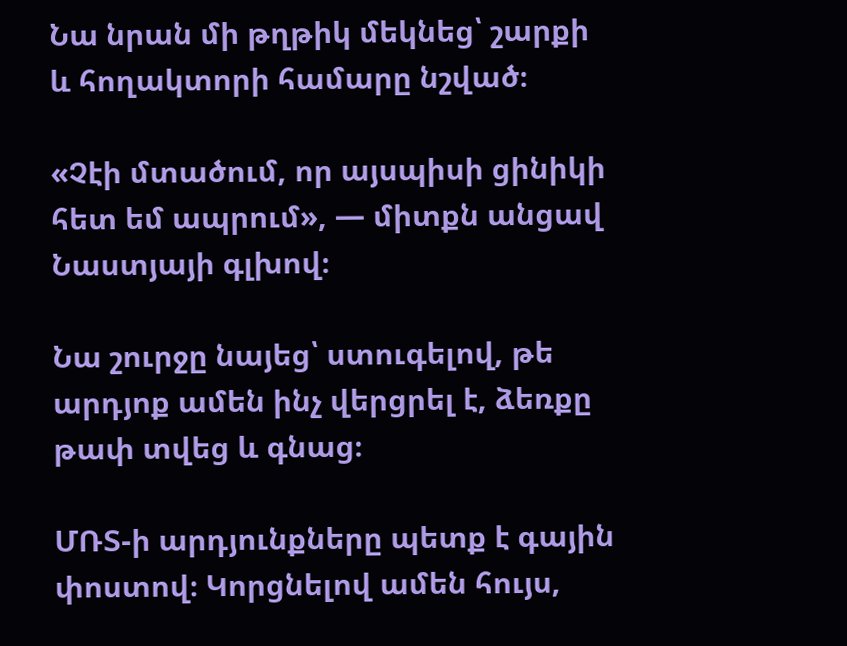Նա նրան մի թղթիկ մեկնեց՝ շարքի և հողակտորի համարը նշված։

«Չէի մտածում, որ այսպիսի ցինիկի հետ եմ ապրում», — միտքն անցավ Նաստյայի գլխով։

Նա շուրջը նայեց՝ ստուգելով, թե արդյոք ամեն ինչ վերցրել է, ձեռքը թափ տվեց և գնաց։

ՄՌՏ-ի արդյունքները պետք է գային փոստով։ Կորցնելով ամեն հույս,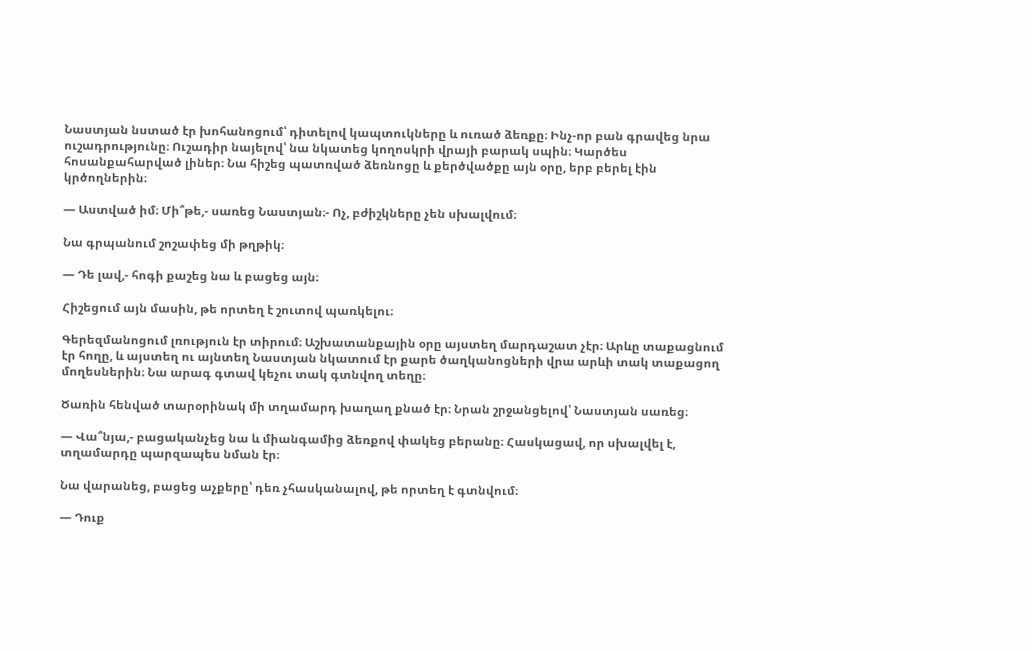Նաստյան նստած էր խոհանոցում՝ դիտելով կապտուկները և ուռած ձեռքը։ Ինչ-որ բան գրավեց նրա ուշադրությունը։ Ուշադիր նայելով՝ նա նկատեց կողոսկրի վրայի բարակ սպին։ Կարծես հոսանքահարված լիներ։ Նա հիշեց պատռված ձեռնոցը և քերծվածքը այն օրը, երբ բերել էին կրծողներին։

— Աստված իմ։ Մի՞թե,- սառեց Նաստյան։- Ոչ, բժիշկները չեն սխալվում։

Նա գրպանում շոշափեց մի թղթիկ։

— Դե լավ,- հոգի քաշեց նա և բացեց այն։

Հիշեցում այն մասին, թե որտեղ է շուտով պառկելու։

Գերեզմանոցում լռություն էր տիրում։ Աշխատանքային օրը այստեղ մարդաշատ չէր։ Արևը տաքացնում էր հողը, և այստեղ ու այնտեղ Նաստյան նկատում էր քարե ծաղկանոցների վրա արևի տակ տաքացող մողեսներին։ Նա արագ գտավ կեչու տակ գտնվող տեղը։

Ծառին հենված տարօրինակ մի տղամարդ խաղաղ քնած էր։ Նրան շրջանցելով՝ Նաստյան սառեց։

— Վա՞նյա,- բացականչեց նա և միանգամից ձեռքով փակեց բերանը։ Հասկացավ, որ սխալվել է, տղամարդը պարզապես նման էր։

Նա վարանեց, բացեց աչքերը՝ դեռ չհասկանալով, թե որտեղ է գտնվում։

— Դուք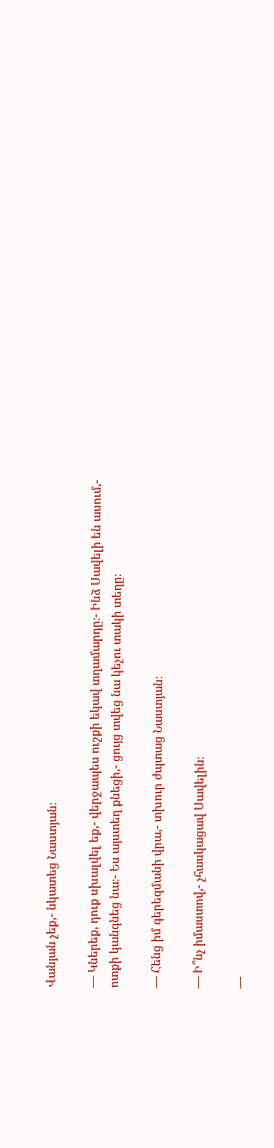Վանյան չեք,- նկատեց Նաստյան։

— Կներեք, դուք սխալվել եք,- վերջապես ուշքի եկավ տղամարդը։- Ինձ Սավելի են ասում,- ոտքի կանգնեց նա։- Ես այստեղ քնեցի,- ցույց տվեց նա կեչու տակի տեղը։

— Հենց իմ գերեզմանի վրա,- տխուր ժպտաց Նաստյան։

— Ի՞նչ իմաստով,- չհասկացավ Սավելին։

—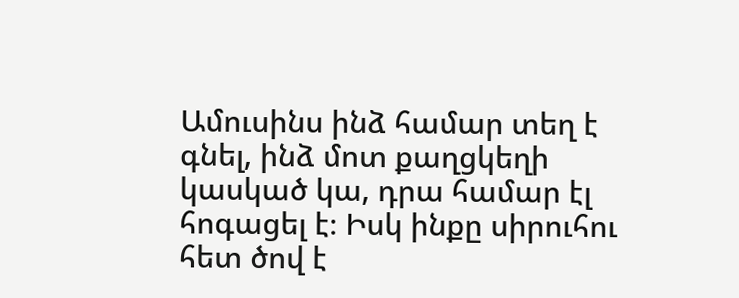Ամուսինս ինձ համար տեղ է գնել, ինձ մոտ քաղցկեղի կասկած կա, դրա համար էլ հոգացել է։ Իսկ ինքը սիրուհու հետ ծով է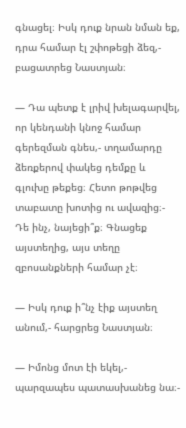գնացել։ Իսկ դուք նրան նման եք, դրա համար էլ շփոթեցի ձեզ,- բացատրեց Նաստյան։

— Դա պետք է լրիվ խելագարվել, որ կենդանի կնոջ համար գերեզման գնես,- տղամարդը ձեռքերով փակեց դեմքը և գլուխը թեքեց։ Հետո թոթվեց տաբատը խոտից ու ավազից։- Դե ինչ, նայեցի՞ք։ Գնացեք այստեղից, այս տեղը զբոսանքների համար չէ։

— Իսկ դուք ի՞նչ էիք այստեղ անում,- հարցրեց Նաստյան։

— Իմոնց մոտ էի եկել,- պարզապես պատասխանեց նա։-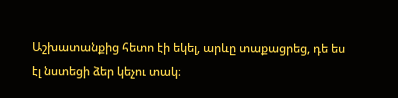Աշխատանքից հետո էի եկել, արևը տաքացրեց, դե ես էլ նստեցի ձեր կեչու տակ։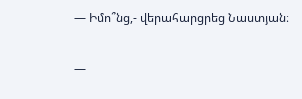— Իմո՞նց,- վերահարցրեց Նաստյան։

—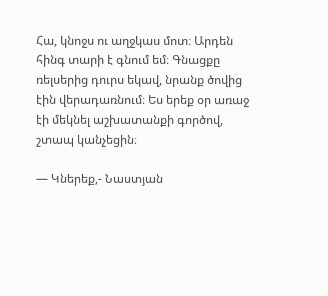Հա, կնոջս ու աղջկաս մոտ։ Արդեն հինգ տարի է գնում եմ։ Գնացքը ռելսերից դուրս եկավ, նրանք ծովից էին վերադառնում։ Ես երեք օր առաջ էի մեկնել աշխատանքի գործով, շտապ կանչեցին։

— Կներեք,- Նաստյան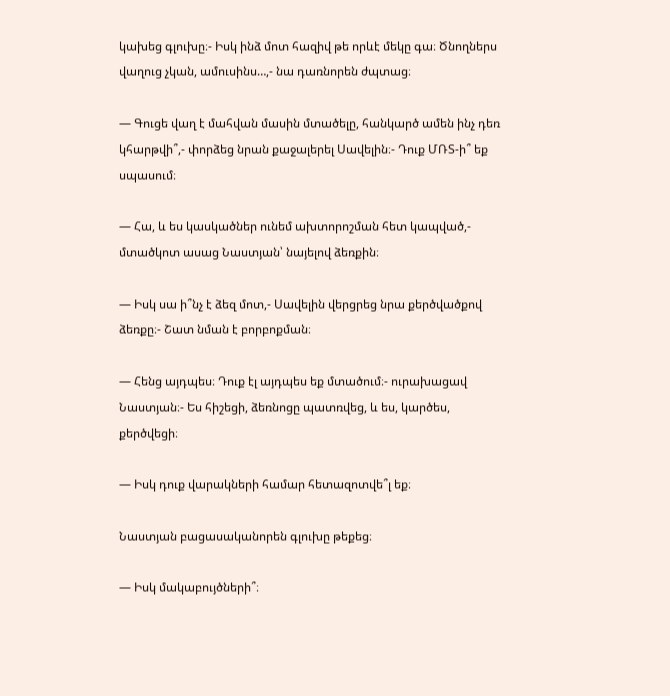կախեց գլուխը։- Իսկ ինձ մոտ հազիվ թե որևէ մեկը գա։ Ծնողներս վաղուց չկան, ամուսինս…,- նա դառնորեն ժպտաց։

— Գուցե վաղ է մահվան մասին մտածելը, հանկարծ ամեն ինչ դեռ կհարթվի՞,- փորձեց նրան քաջալերել Սավելին։- Դուք ՄՌՏ-ի՞ եք սպասում։

— Հա, և ես կասկածներ ունեմ ախտորոշման հետ կապված,- մտածկոտ ասաց Նաստյան՝ նայելով ձեռքին։

— Իսկ սա ի՞նչ է ձեզ մոտ,- Սավելին վերցրեց նրա քերծվածքով ձեռքը։- Շատ նման է բորբոքման։

— Հենց այդպես։ Դուք էլ այդպես եք մտածում։- ուրախացավ Նաստյան։- Ես հիշեցի, ձեռնոցը պատռվեց, և ես, կարծես, քերծվեցի։

— Իսկ դուք վարակների համար հետազոտվե՞լ եք։

Նաստյան բացասականորեն գլուխը թեքեց։

— Իսկ մակաբույծների՞։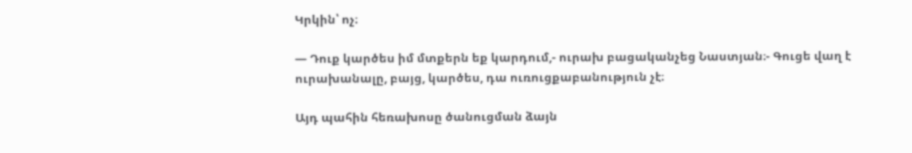Կրկին՝ ոչ։

— Դուք կարծես իմ մտքերն եք կարդում,- ուրախ բացականչեց Նաստյան։- Գուցե վաղ է ուրախանալը, բայց, կարծես, դա ուռուցքաբանություն չէ։

Այդ պահին հեռախոսը ծանուցման ձայն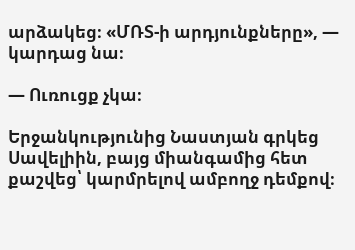արձակեց։ «ՄՌՏ-ի արդյունքները», — կարդաց նա։

— Ուռուցք չկա։

Երջանկությունից Նաստյան գրկեց Սավելիին, բայց միանգամից հետ քաշվեց՝ կարմրելով ամբողջ դեմքով։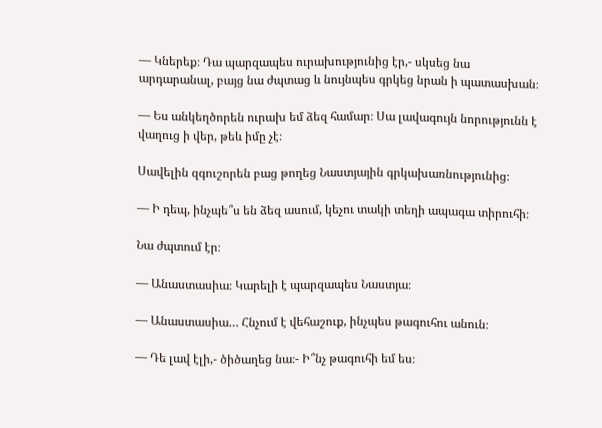— Կներեք։ Դա պարզապես ուրախությունից էր,- սկսեց նա արդարանալ, բայց նա ժպտաց և նույնպես գրկեց նրան ի պատասխան։

— Ես անկեղծորեն ուրախ եմ ձեզ համար։ Սա լավագույն նորությունն է վաղուց ի վեր, թեև իմը չէ։

Սավելին զգուշորեն բաց թողեց Նաստյային գրկախառնությունից։

— Ի դեպ, ինչպե՞ս են ձեզ ասում, կեչու տակի տեղի ապագա տիրուհի։

Նա ժպտում էր։

— Անաստասիա։ Կարելի է պարզապես Նաստյա։

— Անաստասիա… Հնչում է վեհաշուք, ինչպես թագուհու անուն։

— Դե լավ էլի,- ծիծաղեց նա։- Ի՞նչ թագուհի եմ ես։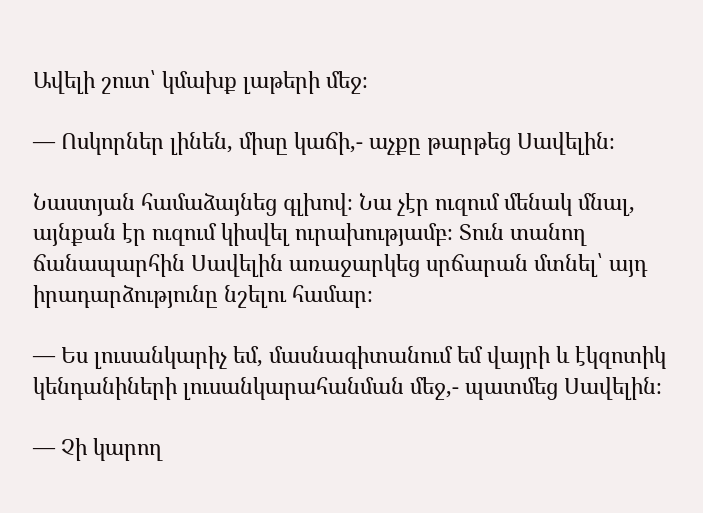Ավելի շուտ՝ կմախք լաթերի մեջ։

— Ոսկորներ լինեն, միսը կաճի,- աչքը թարթեց Սավելին։

Նաստյան համաձայնեց գլխով։ Նա չէր ուզում մենակ մնալ, այնքան էր ուզում կիսվել ուրախությամբ։ Տուն տանող ճանապարհին Սավելին առաջարկեց սրճարան մտնել՝ այդ իրադարձությունը նշելու համար։

— Ես լուսանկարիչ եմ, մասնագիտանում եմ վայրի և էկզոտիկ կենդանիների լուսանկարահանման մեջ,- պատմեց Սավելին։

— Չի կարող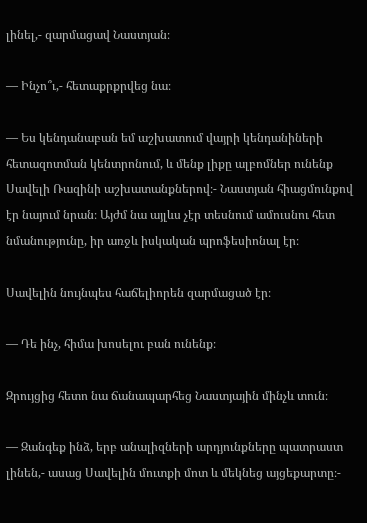լինել,- զարմացավ Նաստյան։

— Ինչո՞ւ,- հետաքրքրվեց նա։

— Ես կենդանաբան եմ աշխատում վայրի կենդանիների հետազոտման կենտրոնում, և մենք լիքը ալբոմներ ունենք Սավելի Ռազինի աշխատանքներով։- Նաստյան հիացմունքով էր նայում նրան։ Այժմ նա այլևս չէր տեսնում ամուսնու հետ նմանությունը, իր առջև իսկական պրոֆեսիոնալ էր։

Սավելին նույնպես հաճելիորեն զարմացած էր։

— Դե ինչ, հիմա խոսելու բան ունենք։

Զրույցից հետո նա ճանապարհեց Նաստյային մինչև տուն։

— Զանգեք ինձ, երբ անալիզների արդյունքները պատրաստ լինեն,- ասաց Սավելին մուտքի մոտ և մեկնեց այցեքարտը։-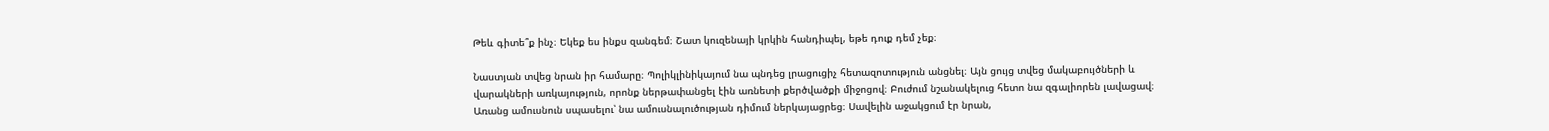Թեև գիտե՞ք ինչ։ Եկեք ես ինքս զանգեմ։ Շատ կուզենայի կրկին հանդիպել, եթե դուք դեմ չեք։

Նաստյան տվեց նրան իր համարը։ Պոլիկլինիկայում նա պնդեց լրացուցիչ հետազոտություն անցնել։ Այն ցույց տվեց մակաբույծների և վարակների առկայություն, որոնք ներթափանցել էին առնետի քերծվածքի միջոցով։ Բուժում նշանակելուց հետո նա զգալիորեն լավացավ։ Առանց ամուսնուն սպասելու՝ նա ամուսնալուծության դիմում ներկայացրեց։ Սավելին աջակցում էր նրան,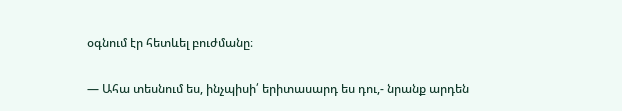օգնում էր հետևել բուժմանը։

— Ահա տեսնում ես, ինչպիսի՛ երիտասարդ ես դու,- նրանք արդեն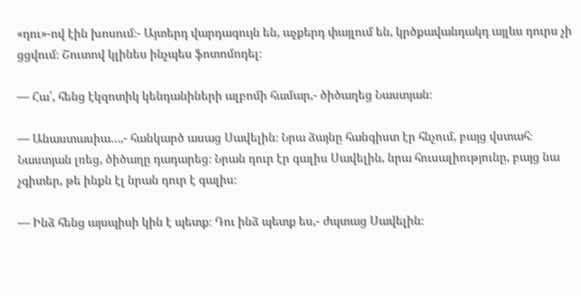«դու»-ով էին խոսում։- Այտերդ վարդագույն են, աչքերդ փայլում են, կրծքավանդակդ այլևս դուրս չի ցցվում։ Շուտով կլինես ինչպես ֆոտոմոդել։

— Հա՛, հենց էկզոտիկ կենդանիների ալբոմի համար,- ծիծաղեց Նաստյան։

— Անաստասիա…,- հանկարծ ասաց Սավելին։ Նրա ձայնը հանգիստ էր հնչում, բայց վստահ։ Նաստյան լռեց, ծիծաղը դադարեց։ Նրան դուր էր գալիս Սավելին, նրա հուսալիությունը, բայց նա չգիտեր, թե ինքն էլ նրան դուր է գալիս։

— Ինձ հենց այսպիսի կին է պետք։ Դու ինձ պետք ես,- ժպտաց Սավելին։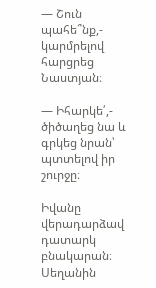— Շուն պահե՞նք,- կարմրելով հարցրեց Նաստյան։

— Իհարկե՛,- ծիծաղեց նա և գրկեց նրան՝ պտտելով իր շուրջը։

Իվանը վերադարձավ դատարկ բնակարան։ Սեղանին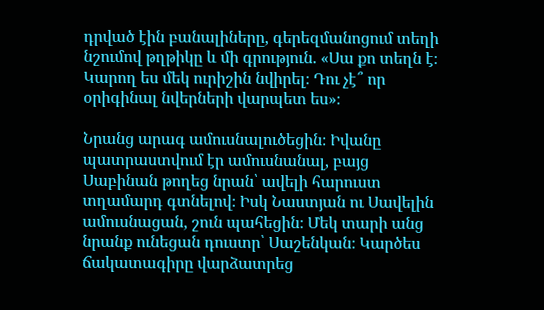դրված էին բանալիները, գերեզմանոցում տեղի նշումով թղթիկը և մի գրություն. «Սա քո տեղն է։ Կարող ես մեկ ուրիշին նվիրել։ Դու չէ՞ որ օրիգինալ նվերների վարպետ ես»։

Նրանց արագ ամուսնալուծեցին։ Իվանը պատրաստվում էր ամուսնանալ, բայց Սաբինան թողեց նրան՝ ավելի հարուստ տղամարդ գտնելով։ Իսկ Նաստյան ու Սավելին ամուսնացան, շուն պահեցին։ Մեկ տարի անց նրանք ունեցան դուստր՝ Սաշենկան։ Կարծես ճակատագիրը վարձատրեց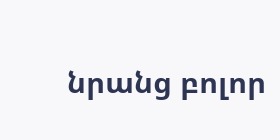նրանց բոլոր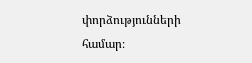փորձությունների համար։